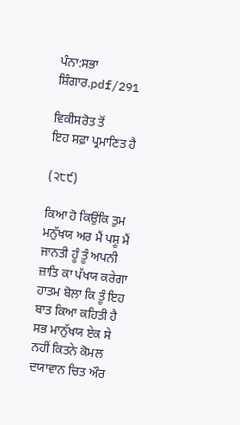ਪੰਨਾ:ਸਭਾ ਸ਼ਿੰਗਾਰ.pdf/291

ਵਿਕੀਸਰੋਤ ਤੋਂ
ਇਹ ਸਫ਼ਾ ਪ੍ਰਮਾਣਿਤ ਹੈ

(੨੮੯)

ਕਿਆ ਹੋ ਕਿਉਂਕਿ ਤੁਮ ਮਨੁੱਖਯ ਅਰ ਮੈਂ ਪਸ਼ੂ ਮੈਂ ਜਾਨਤੀ ਹੂੰ ਤੂੰ ਅਪਨੀ ਜ਼ਾਤਿ ਕਾ ਪੱਖਯ ਕਰੇਗਾ ਹਾਤਮ ਬੋਲਾ ਕਿ ਤੂੰ ਇਹ ਬਾਤ ਕਿਆ ਕਹਿਤੀ ਹੈ ਸਭ ਮਾਨੁੱਖਯ ਏਕ ਸੇ ਨਹੀਂ ਕਿਤਨੇ ਕੋਮਲ ਦਯਾਵਾਨ ਚਿਤ ਔਰ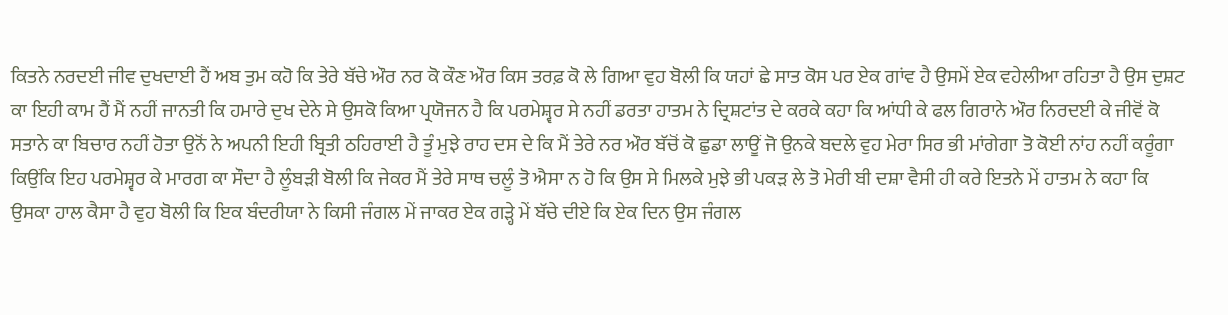ਕਿਤਨੇ ਨਰਦਈ ਜੀਵ ਦੁਖਦਾਈ ਹੈਂ ਅਬ ਤੁਮ ਕਹੋ ਕਿ ਤੇਰੇ ਬੱਚੇ ਔਰ ਨਰ ਕੋ ਕੌਣ ਔਰ ਕਿਸ ਤਰਫ਼ ਕੋ ਲੇ ਗਿਆ ਵੁਹ ਬੋਲੀ ਕਿ ਯਹਾਂ ਛੇ ਸਾਤ ਕੋਸ ਪਰ ਏਕ ਗਾਂਵ ਹੈ ਉਸਮੇਂ ਏਕ ਵਹੇਲੀਆ ਰਹਿਤਾ ਹੈ ਉਸ ਦੁਸ਼ਟ ਕਾ ਇਹੀ ਕਾਮ ਹੈਂ ਮੈਂ ਨਹੀਂ ਜਾਨਤੀ ਕਿ ਹਮਾਰੇ ਦੁਖ ਦੇਨੇ ਸੇ ਉਸਕੋ ਕਿਆ ਪ੍ਰਯੋਜਨ ਹੈ ਕਿ ਪਰਮੇਸ਼੍ਵਰ ਸੇ ਨਹੀਂ ਡਰਤਾ ਹਾਤਮ ਨੇ ਦ੍ਰਿਸ਼ਟਾਂਤ ਦੇ ਕਰਕੇ ਕਹਾ ਕਿ ਆਂਧੀ ਕੇ ਫਲ ਗਿਰਾਨੇ ਔਰ ਨਿਰਦਈ ਕੇ ਜੀਵੋਂ ਕੋ ਸਤਾਨੇ ਕਾ ਬਿਚਾਰ ਨਹੀਂ ਹੋਤਾ ਉਨੋਂ ਨੇ ਅਪਨੀ ਇਹੀ ਬ੍ਰਿਤੀ ਠਹਿਰਾਈ ਹੈ ਤੂੰ ਮੁਝੇ ਰਾਹ ਦਸ ਦੇ ਕਿ ਮੈਂ ਤੇਰੇ ਨਰ ਔਰ ਬੱਚੋਂ ਕੋ ਛੁਡਾ ਲਾਊਂ ਜੋ ਉਨਕੇ ਬਦਲੇ ਵੁਹ ਮੇਰਾ ਸਿਰ ਭੀ ਮਾਂਗੇਗਾ ਤੋ ਕੋਈ ਨਾਂਹ ਨਹੀਂ ਕਰੂੰਗਾ ਕਿਉਂਕਿ ਇਹ ਪਰਮੇਸ਼੍ਵਰ ਕੇ ਮਾਰਗ ਕਾ ਸੌਦਾ ਹੈ ਲੂੰਬੜੀ ਬੋਲੀ ਕਿ ਜੇਕਰ ਮੈਂ ਤੇਰੇ ਸਾਥ ਚਲੂੰ ਤੋ ਐਸਾ ਨ ਹੋ ਕਿ ਉਸ ਸੇ ਮਿਲਕੇ ਮੁਝੇ ਭੀ ਪਕੜ ਲੇ ਤੋ ਮੇਰੀ ਬੀ ਦਸ਼ਾ ਵੈਸੀ ਹੀ ਕਰੇ ਇਤਨੇ ਮੇਂ ਹਾਤਮ ਨੇ ਕਹਾ ਕਿ ਉਸਕਾ ਹਾਲ ਕੈਸਾ ਹੈ ਵੁਹ ਬੋਲੀ ਕਿ ਇਕ ਬੰਦਰੀਯਾ ਨੇ ਕਿਸੀ ਜੰਗਲ ਮੇਂ ਜਾਕਰ ਏਕ ਗੜ੍ਹੇ ਮੇਂ ਬੱਚੇ ਦੀਏ ਕਿ ਏਕ ਦਿਨ ਉਸ ਜੰਗਲ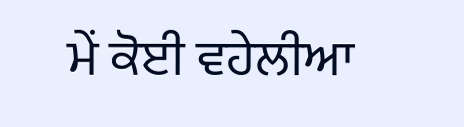ਮੇਂ ਕੋਈ ਵਹੇਲੀਆ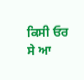ਕਿਸੀ ਓਰ ਸੇ ਆ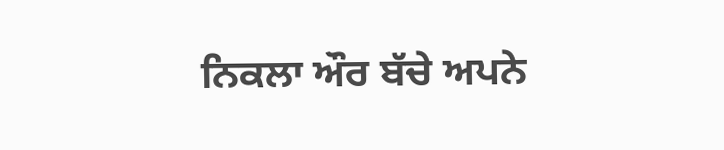ਨਿਕਲਾ ਔਰ ਬੱਚੇ ਅਪਨੇ